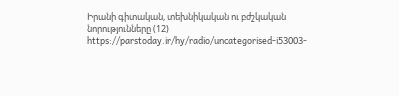Իրանի գիտական, տեխնիկական ու բժշկական նորությունները (12)
https://parstoday.ir/hy/radio/uncategorised-i53003-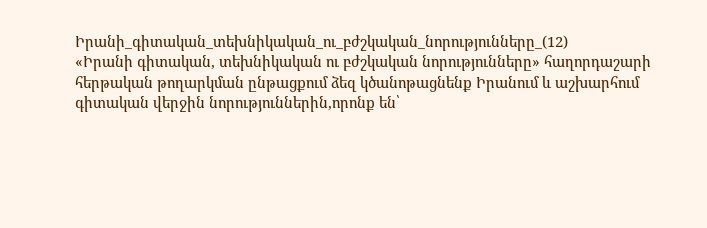Իրանի_գիտական_տեխնիկական_ու_բժշկական_նորությունները_(12)
«Իրանի գիտական, տեխնիկական ու բժշկական նորությունները» հաղորդաշարի հերթական թողարկման ընթացքում ձեզ կծանոթացնենք Իրանում և աշխարհում գիտական վերջին նորություններին,որոնք են՝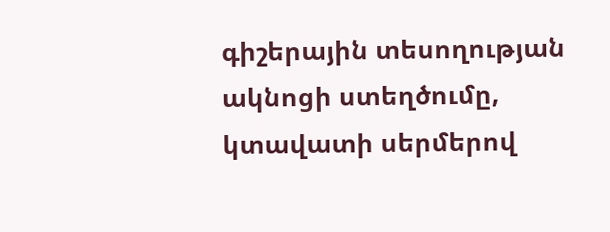գիշերային տեսողության ակնոցի ստեղծումը, կտավատի սերմերով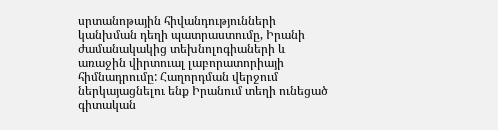սրտանոթային հիվանդությունների կանխման դեղի պատրաստումը, Իրանի ժամանակակից տեխնոլոգիաների և առաջին վիրտուալ լաբորատորիայի հիմնադրումը: Հաղորդման վերջում ներկայացնելու ենք Իրանում տեղի ունեցած գիտական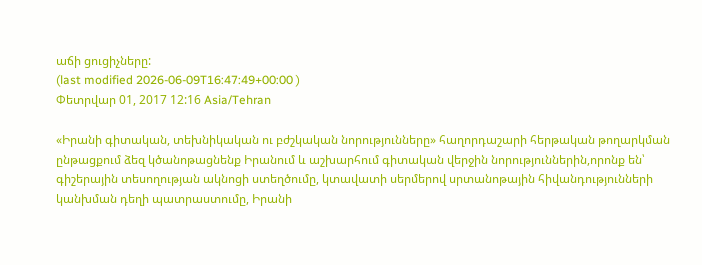աճի ցուցիչները:
(last modified 2026-06-09T16:47:49+00:00 )
Փետրվար 01, 2017 12:16 Asia/Tehran

«Իրանի գիտական, տեխնիկական ու բժշկական նորությունները» հաղորդաշարի հերթական թողարկման ընթացքում ձեզ կծանոթացնենք Իրանում և աշխարհում գիտական վերջին նորություններին,որոնք են՝ գիշերային տեսողության ակնոցի ստեղծումը, կտավատի սերմերով սրտանոթային հիվանդությունների կանխման դեղի պատրաստումը, Իրանի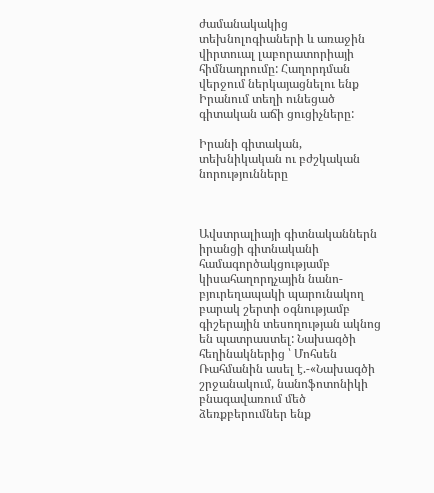ժամանակակից տեխնոլոգիաների և առաջին վիրտուալ լաբորատորիայի հիմնադրումը: Հաղորդման վերջում ներկայացնելու ենք Իրանում տեղի ունեցած գիտական աճի ցուցիչները:

Իրանի գիտական, տեխնիկական ու բժշկական նորությունները



Ավստրալիայի գիտնականներն իրանցի գիտնականի համագործակցությամբ կիսահաղորդչային նանո-բյուրեղապակի պարունակող բարակ շերտի օգնությամբ գիշերային տեսողության ակնոց են պատրաստել: Նախագծի հեղինակներից ՝ Մոհսեն Ռահմանին ասել է.-«Նախագծի շրջանակում, նանոֆոտոնիկի բնագավառում մեծ ձեռքբերումներ ենք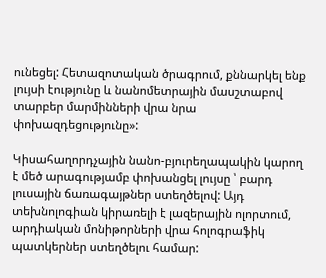ունեցել: Հետազոտական ծրագրում, քննարկել ենք լույսի էությունը և նանոմետրային մասշտաբով տարբեր մարմինների վրա նրա փոխազդեցությունը»:

Կիսահաղորդչային նանո-բյուրեղապակին կարող է մեծ արագությամբ փոխանցել լույսը ՝ բարդ լուսային ճառագայթներ ստեղծելով: Այդ տեխնոլոգիան կիրառելի է լազերային ոլորտում, արդիական մոնիթորների վրա հոլոգրաֆիկ պատկերներ ստեղծելու համար: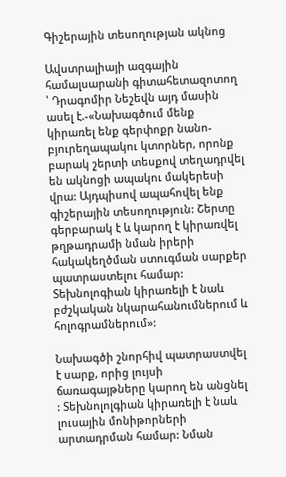Գիշերային տեսողության ակնոց

Ավստրալիայի ազգային համալսարանի գիտահետազոտող ՝ Դրագոմիր Նեշեվն այդ մասին ասել է.-«Նախագծում մենք կիրառել ենք գերփոքր նանո-բյուրեղապակու կտորներ, որոնք բարակ շերտի տեսքով տեղադրվել են ակնոցի ապակու մակերեսի վրա: Այդպիսով ապահովել ենք գիշերային տեսողություն: Շերտը գերբարակ է և կարող է կիրառվել թղթադրամի նման իրերի  հակակեղծման ստուգման սարքեր պատրաստելու համար: Տեխնոլոգիան կիրառելի է նաև բժշկական նկարահանումներում և հոլոգրամներում»:

Նախագծի շնորհիվ պատրաստվել է սարք, որից լույսի ճառագայթները կարող են անցնել : Տեխնոլոլգիան կիրառելի է նաև լուսային մոնիթորների արտադրման համար: Նման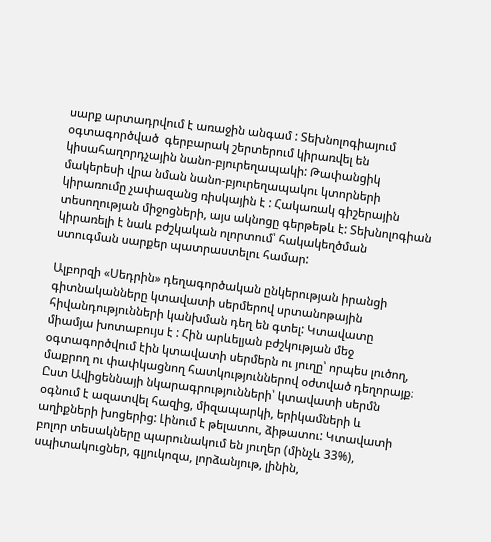սարք արտադրվում է առաջին անգամ : Տեխնոլոգիայում օգտագործված  գերբարակ շերտերում կիրառվել են կիսահաղորդչային նանո-բյուրեղապակի: Թափանցիկ մակերեսի վրա նման նանո-բյուրեղապակու կտորների կիրառումը չափազանց ռիսկային է : Հակառակ գիշերային տեսողության միջոցների, այս ակնոցը գերթեթև է: Տեխնոլոգիան կիրառելի է նաև բժշկական ոլորտում՝ հակակեղծման ստուգման սարքեր պատրաստելու համար:

Ալբորզի «Սեդրին» դեղագործական ընկերության իրանցի գիտնականները կտավատի սերմերով սրտանոթային հիվանդությունների կանխման դեղ են գտել: Կտավատը միամյա խոտաբույս է : Հին արևելյան բժշկության մեջ օգտագործվում էին կտավատի սերմերն ու յուղը՝ որպես լուծող, մաքրող ու փափկացնող հատկություններով օժտված դեղորայք։ Ըստ Ավիցեննայի նկարագրությունների՝ կտավատի սերմն օգնում է ազատվել հազից, միզապարկի, երիկամների և աղիքների խոցերից: Լինում է թելատու, ձիթատու: Կտավատի բոլոր տեսակները պարունակում են յուղեր (մինչև 33%), սպիտակուցներ, գլյուկոզա, լորձանյութ, լինին,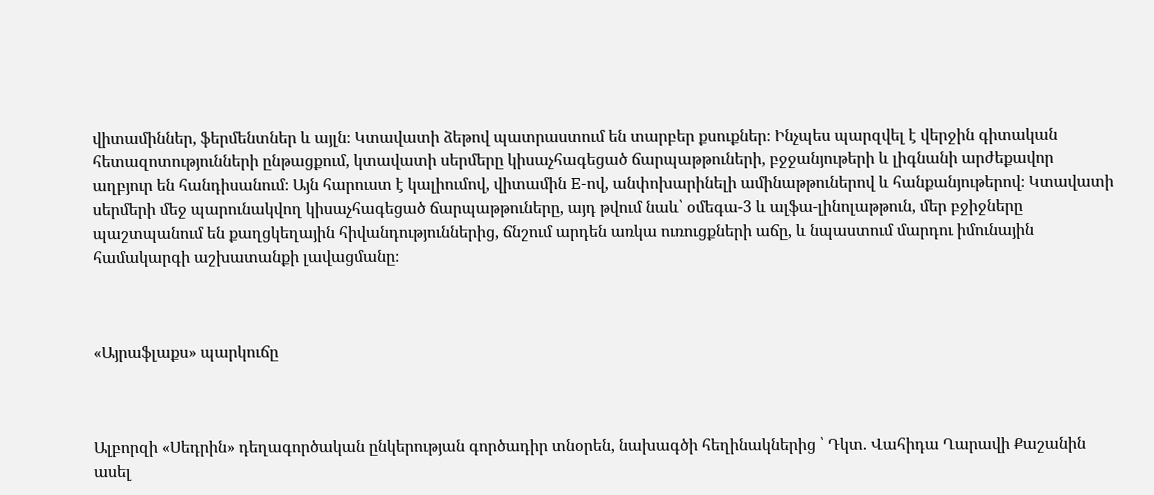վիտամիններ, ֆերմենտներ և այլն։ Կտավատի ձեթով պատրաստում են տարբեր քսուքներ։ Ինչպես պարզվել է վերջին գիտական հետազոտությունների ընթացքում, կտավատի սերմերը կիսաչհագեցած ճարպաթթուների, բջջանյութերի և լիգնանի արժեքավոր աղբյուր են հանդիսանում։ Այն հարուստ է կալիումով, վիտամին E-ով, անփոխարինելի ամինաթթուներով և հանքանյութերով։ Կտավատի սերմերի մեջ պարունակվող կիսաչհագեցած ճարպաթթուները, այդ թվում նաև՝ օմեգա-3 և ալֆա-լինոլաթթուն, մեր բջիջները պաշտպանում են քաղցկեղային հիվանդություններից, ճնշում արդեն առկա ուռուցքների աճը, և նպաստում մարդու իմունային համակարգի աշխատանքի լավացմանը։



«Այրաֆլաքս» պարկուճը



Ալբորզի «Սեդրին» դեղագործական ընկերության գործադիր տնօրեն, նախագծի հեղինակներից ՝ Դկտ. Վահիդա Ղարավի Քաշանին ասել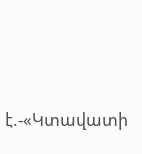է.-«Կտավատի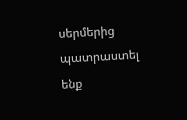սերմերից պատրաստել ենք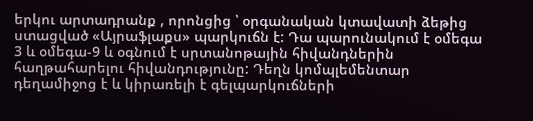երկու արտադրանք , որոնցից ՝ օրգանական կտավատի ձեթից ստացված «Այրաֆլաքս» պարկուճն է: Դա պարունակում է օմեգա 3 և օմեգա-9 և օգնում է սրտանոթային հիվանդներին  հաղթահարելու հիվանդությունը: Դեղն կոմպլեմենտար դեղամիջոց է և կիրառելի է գելպարկուճների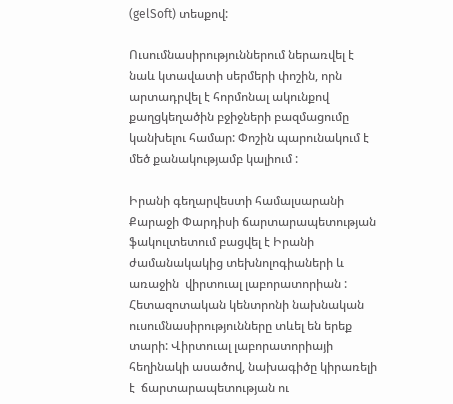(gelSoft) տեսքով:

Ուսումնասիրություններում ներառվել է նաև կտավատի սերմերի փոշին, որն արտադրվել է հորմոնալ ակունքով քաղցկեղածին բջիջների բազմացումը կանխելու համար: Փոշին պարունակում է մեծ քանակությամբ կալիում :

Իրանի գեղարվեստի համալսարանի Քարաջի Փարդիսի ճարտարապետության ֆակուլտետում բացվել է Իրանի ժամանակակից տեխնոլոգիաների և առաջին  վիրտուալ լաբորատորիան : Հետազոտական կենտրոնի նախնական ուսումնասիրությունները տևել են երեք տարի: Վիրտուալ լաբորատորիայի հեղինակի ասածով, նախագիծը կիրառելի է  ճարտարապետության ու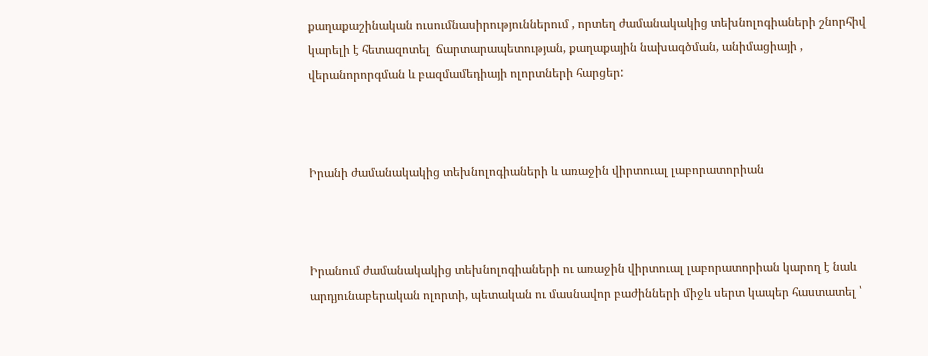քաղաքաշինական ուսումնասիրություններում , որտեղ ժամանակակից տեխնոլոգիաների շնորհիվ կարելի է հետազոտել  ճարտարապետության, քաղաքային նախագծման, անիմացիայի , վերանորորգման և բազմամեդիայի ոլորտների հարցեր:



Իրանի ժամանակակից տեխնոլոգիաների և առաջին վիրտուալ լաբորատորիան



Իրանում ժամանակակից տեխնոլոգիաների ու առաջին վիրտուալ լաբորատորիան կարող է նաև արդյունաբերական ոլորտի, պետական ու մասնավոր բաժինների միջև սերտ կապեր հաստատել ՝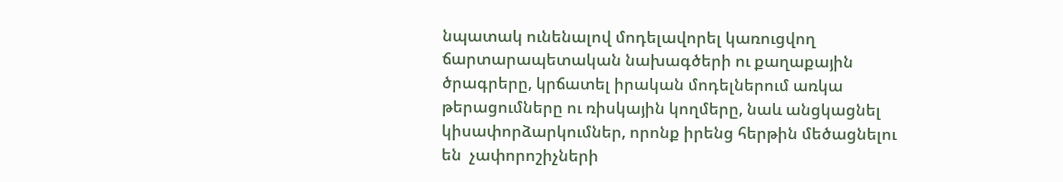նպատակ ունենալով մոդելավորել կառուցվող ճարտարապետական նախագծերի ու քաղաքային ծրագրերը, կրճատել իրական մոդելներում առկա թերացումները ու ռիսկային կողմերը, նաև անցկացնել կիսափորձարկումներ, որոնք իրենց հերթին մեծացնելու են  չափորոշիչների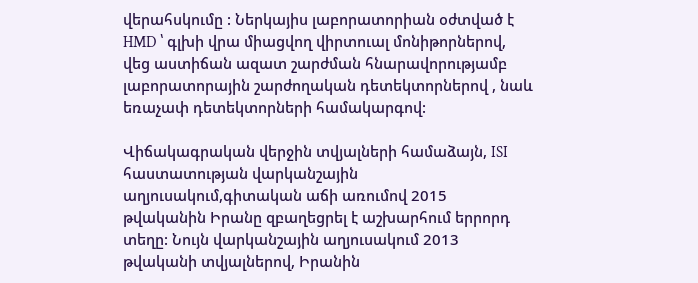վերահսկումը : Ներկայիս լաբորատորիան օժտված է HMD ՝ գլխի վրա միացվող վիրտուալ մոնիթորներով, վեց աստիճան ազատ շարժման հնարավորությամբ լաբորատորային շարժողական դետեկտորներով , նաև եռաչափ դետեկտորների համակարգով:

Վիճակագրական վերջին տվյալների համաձայն, ISI հաստատության վարկանշային աղյուսակում,գիտական աճի առումով 2015 թվականին Իրանը զբաղեցրել է աշխարհում երրորդ տեղը: Նույն վարկանշային աղյուսակում 2013 թվականի տվյալներով, Իրանին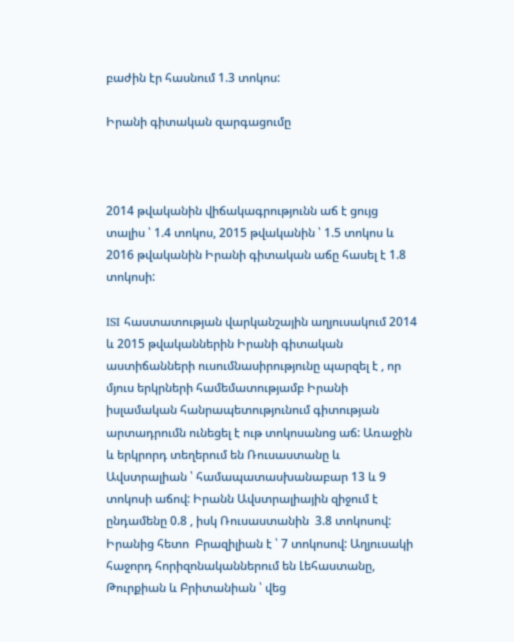բաժին էր հասնում 1.3 տոկոս:

Իրանի գիտական զարգացումը



2014 թվականին վիճակագրությունն աճ է ցույց տալիս ՝ 1.4 տոկոս, 2015 թվականին ՝ 1.5 տոկոս և  2016 թվականին Իրանի գիտական աճը հասել է 1.8 տոկոսի:

ISI հաստատության վարկանշային աղյուսակում 2014 և 2015 թվականներին Իրանի գիտական աստիճանների ուսումնասիրությունը պարզել է , որ մյուս երկրների համեմատությամբ Իրանի իսլամական հանրապետությունում գիտության արտադրումն ունեցել է ութ տոկոսանոց աճ: Առաջին և երկրորդ տեղերում են Ռուսաստանը և Ավստրալիան ՝ համապատասխանաբար 13 և 9 տոկոսի աճով: Իրանն Ավստրալիային զիջում է ընդամենը 0.8 , իսկ Ռուսաստանին  3.8 տոկոսով: Իրանից հետո  Բրազիլիան է ՝ 7 տոկոսով: Աղյուսակի հաջորդ հորիզոնականներում են Լեհաստանը, Թուրքիան և Բրիտանիան ՝ վեց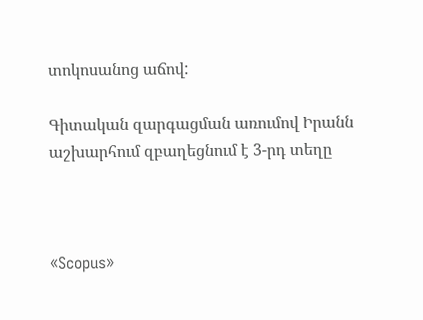տոկոսանոց աճով:

Գիտական զարգացման առումով Իրանն աշխարհում զբաղեցնում է 3-րդ տեղը



«Scopus»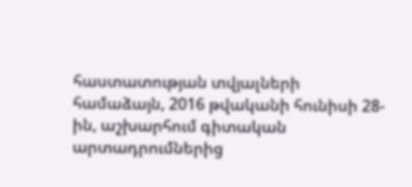հաստատության տվյալների համաձայն, 2016 թվականի հունիսի 28-ին, աշխարհում գիտական արտադրումներից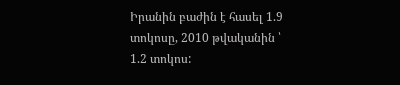Իրանին բաժին է հասել 1.9 տոկոսը, 2010 թվականին ՝ 1.2 տոկոս: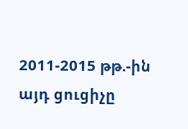2011-2015 թթ.-ին այդ ցուցիչը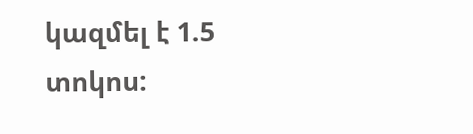կազմել է 1.5 տոկոս: